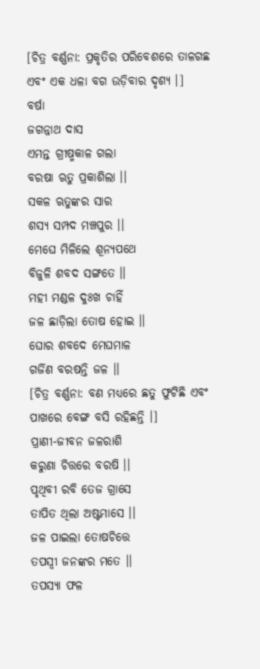[ଚିତ୍ର ବର୍ଣ୍ଣନା: ପ୍ରକୃତିର ପରିବେଶରେ ତାଳଗଛ ଏବଂ ଏକ ଧଳା ବଗ ଉଡ଼ିବାର ଦୃଶ୍ୟ ।]
ବର୍ଷା
ଜଗନ୍ନାଥ ଦାସ
ଏମନ୍ତ ଗ୍ରୀଷ୍ମକାଳ ଗଲା
ବରଷା ଋତୁ ପ୍ରକାଶିଲା ।।
ସକଳ ଋତୁଙ୍କର ସାର
ଶସ୍ୟ ସମ୍ପଦ ମଞ୍ଚପୁର ।।
ମେଘେ ମିଳିଲେ ଶୂନ୍ୟପଥେ
ବିଜୁଳି ଶବଦ ସଙ୍ଗତେ ।।
ମହୀ ମଣ୍ଡଳ ଦୁଃଖ ଚାହିଁ
ଜଳ ଛାଡ଼ିଲା ତୋଷ ହୋଇ ।।
ଘୋର ଶବଦେ ମେଘମାଳ
ଗର୍ଜିଣ ବରଷନ୍ତି ଜଳ ।।
[ଚିତ୍ର ବର୍ଣ୍ଣନା: ବଣ ମଧ୍ୟରେ ଛତୁ ଫୁଟିଛି ଏବଂ ପାଖରେ ବେଙ୍ଗ ବସି ରହିଛନ୍ତି ।]
ପ୍ରାଣୀ-ଜୀବନ ଜଳରାଶି
କରୁଣା ଚିତ୍ତରେ ବରଷି ।।
ପୃଥିବୀ ରବି ତେଜ ଗ୍ରାସେ
ତାପିତ ଥିଲା ଅଷ୍ଟମାସେ ।।
ଜଳ ପାଇଲା ତୋଷଚିତ୍ତେ
ତପସ୍ବୀ ଜନଙ୍କର ମତେ ।।
ତପସ୍ୟା ଫଳ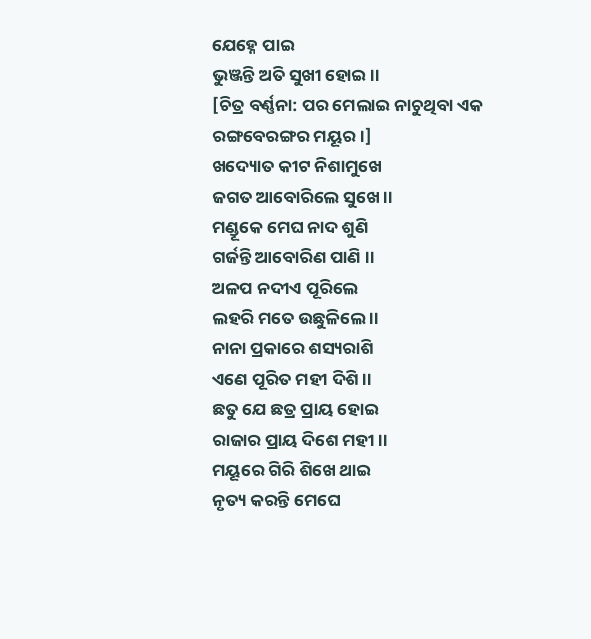ଯେହ୍ନେ ପାଇ
ଭୁଞ୍ଜନ୍ତି ଅତି ସୁଖୀ ହୋଇ ।।
[ଚିତ୍ର ବର୍ଣ୍ଣନା: ପର ମେଲାଇ ନାଚୁଥିବା ଏକ ରଙ୍ଗବେରଙ୍ଗର ମୟୂର ।]
ଖଦ୍ୟୋତ କୀଟ ନିଶାମୁଖେ
ଜଗତ ଆବୋରିଲେ ସୁଖେ ।।
ମଣ୍ଡୂକେ ମେଘ ନାଦ ଶୁଣି
ଗର୍ଜନ୍ତି ଆବୋରିଣ ପାଣି ।।
ଅଳପ ନଦୀଏ ପୂରିଲେ
ଲହରି ମତେ ଉଛୁଳିଲେ ।।
ନାନା ପ୍ରକାରେ ଶସ୍ୟରାଶି
ଏଣେ ପୂରିତ ମହୀ ଦିଶି ।।
ଛତୁ ଯେ ଛତ୍ର ପ୍ରାୟ ହୋଇ
ରାଜାର ପ୍ରାୟ ଦିଶେ ମହୀ ।।
ମୟୂରେ ଗିରି ଶିଖେ ଥାଇ
ନୃତ୍ୟ କରନ୍ତି ମେଘେ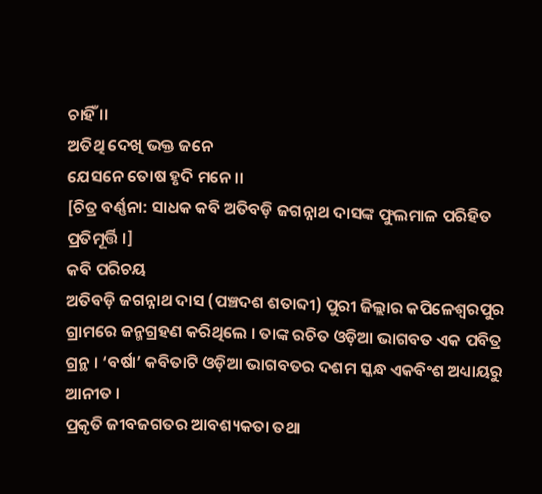ଚାହିଁ ।।
ଅତିଥି ଦେଖି ଭକ୍ତ ଜନେ
ଯେସନେ ତୋଷ ହୃଦି ମନେ ।।
[ଚିତ୍ର ବର୍ଣ୍ଣନା: ସାଧକ କବି ଅତିବଡ଼ି ଜଗନ୍ନାଥ ଦାସଙ୍କ ଫୁଲମାଳ ପରିହିତ ପ୍ରତିମୂର୍ତ୍ତି ।]
କବି ପରିଚୟ
ଅତିବଡ଼ି ଜଗନ୍ନାଥ ଦାସ (ପଞ୍ଚଦଶ ଶତାବ୍ଦୀ) ପୁରୀ ଜିଲ୍ଲାର କପିଳେଶ୍ୱରପୁର ଗ୍ରାମରେ ଜନ୍ମଗ୍ରହଣ କରିଥିଲେ । ତାଙ୍କ ରଚିତ ଓଡ଼ିଆ ଭାଗବତ ଏକ ପବିତ୍ର ଗ୍ରନ୍ଥ । ‘ବର୍ଷା’ କବିତାଟି ଓଡ଼ିଆ ଭାଗବତର ଦଶମ ସ୍କନ୍ଧ ଏକବିଂଶ ଅଧ୍ୟାୟରୁ ଆନୀତ ।
ପ୍ରକୃତି ଜୀବଜଗତର ଆବଶ୍ୟକତା ତଥା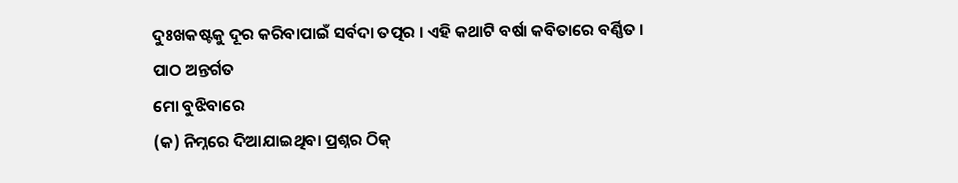ଦୁଃଖକଷ୍ଟକୁ ଦୂର କରିବାପାଇଁ ସର୍ବଦା ତତ୍ପର । ଏହି କଥାଟି ବର୍ଷା କବିତାରେ ବର୍ଣ୍ଣିତ ।
ପାଠ ଅନ୍ତର୍ଗତ
ମୋ ବୁଝିବାରେ
(କ) ନିମ୍ନରେ ଦିଆଯାଇଥିବା ପ୍ରଶ୍ନର ଠିକ୍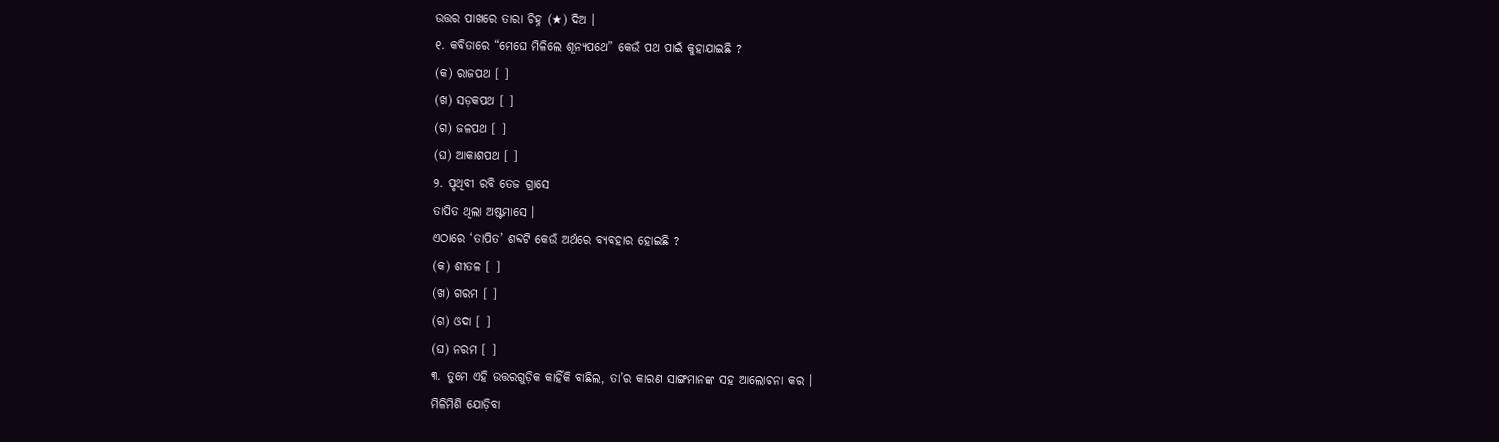ଉତ୍ତର ପାଖରେ ତାରା ଚିହ୍ନ (★) ଦିଅ ।
୧. କବିତାରେ “ମେଘେ ମିଳିଲେ ଶୂନ୍ୟପଥେ” କେଉଁ ପଥ ପାଇଁ କୁହାଯାଇଛି ?
(କ) ରାଜପଥ [ ]
(ଖ) ସଡ଼କପଥ [ ]
(ଗ) ଜଳପଥ [ ]
(ଘ) ଆକାଶପଥ [ ]
୨. ପୃଥିବୀ ରବି ତେଜ ଗ୍ରାସେ
ତାପିତ ଥିଲା ଅଷ୍ଟମାସେ ।
ଏଠାରେ ‘ତାପିତ’ ଶବ୍ଦଟି କେଉଁ ଅର୍ଥରେ ବ୍ୟବହାର ହୋଇଛି ?
(କ) ଶୀତଳ [ ]
(ଖ) ଗରମ [ ]
(ଗ) ଓଦା [ ]
(ଘ) ନରମ [ ]
୩. ତୁମେ ଏହି ଉତ୍ତରଗୁଡ଼ିକ କାହିଁକି ବାଛିଲ, ତା’ର କାରଣ ସାଙ୍ଗମାନଙ୍କ ସହ ଆଲୋଚନା କର ।
ମିଳିମିଶି ଯୋଡ଼ିବା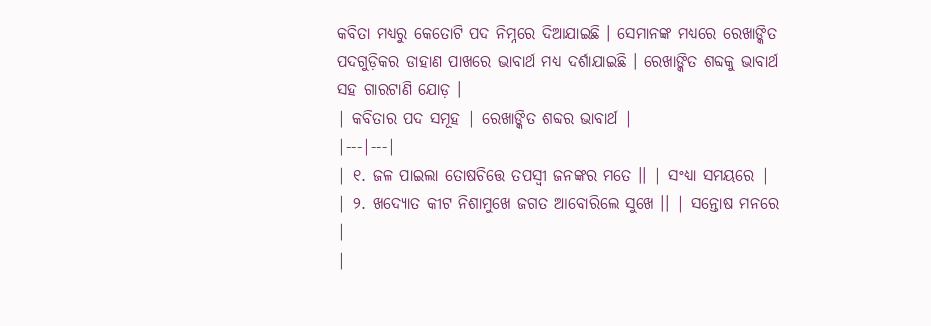କବିତା ମଧ୍ୟରୁ କେତୋଟି ପଦ ନିମ୍ନରେ ଦିଆଯାଇଛି । ସେମାନଙ୍କ ମଧ୍ୟରେ ରେଖାଙ୍କିତ ପଦଗୁଡ଼ିକର ଡାହାଣ ପାଖରେ ଭାବାର୍ଥ ମଧ୍ୟ ଦର୍ଶାଯାଇଛି । ରେଖାଙ୍କିତ ଶବ୍ଦକୁ ଭାବାର୍ଥ ସହ ଗାରଟାଣି ଯୋଡ଼ ।
| କବିତାର ପଦ ସମୂହ | ରେଖାଙ୍କିତ ଶବ୍ଦର ଭାବାର୍ଥ |
|---|---|
| ୧. ଜଳ ପାଇଲା ତୋଷଚିତ୍ତେ ତପସ୍ବୀ ଜନଙ୍କର ମତେ ।। | ସଂଧ୍ୟା ସମୟରେ |
| ୨. ଖଦ୍ୟୋତ କୀଟ ନିଶାମୁଖେ ଜଗତ ଆବୋରିଲେ ସୁଖେ ।। | ସନ୍ତୋଷ ମନରେ |
|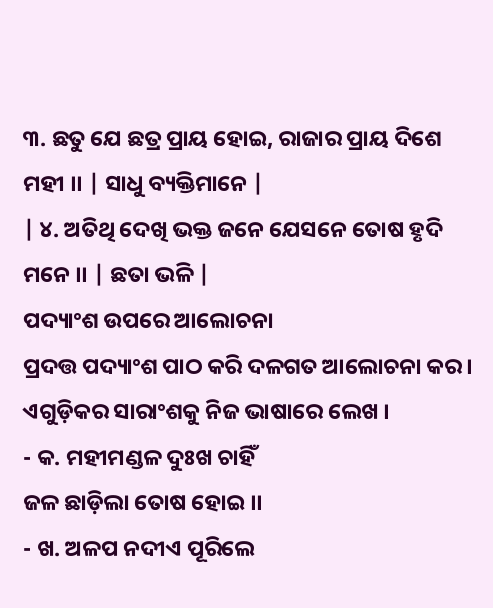୩. ଛତୁ ଯେ ଛତ୍ର ପ୍ରାୟ ହୋଇ, ରାଜାର ପ୍ରାୟ ଦିଶେ ମହୀ ।। | ସାଧୁ ବ୍ୟକ୍ତିମାନେ |
| ୪. ଅତିଥି ଦେଖି ଭକ୍ତ ଜନେ ଯେସନେ ତୋଷ ହୃଦି ମନେ ।। | ଛତା ଭଳି |
ପଦ୍ୟାଂଶ ଉପରେ ଆଲୋଚନା
ପ୍ରଦତ୍ତ ପଦ୍ୟାଂଶ ପାଠ କରି ଦଳଗତ ଆଲୋଚନା କର । ଏଗୁଡ଼ିକର ସାରାଂଶକୁ ନିଜ ଭାଷାରେ ଲେଖ ।
- କ. ମହୀମଣ୍ଡଳ ଦୁଃଖ ଚାହିଁ
ଜଳ ଛାଡ଼ିଲା ତୋଷ ହୋଇ ।।
- ଖ. ଅଳପ ନଦୀଏ ପୂରିଲେ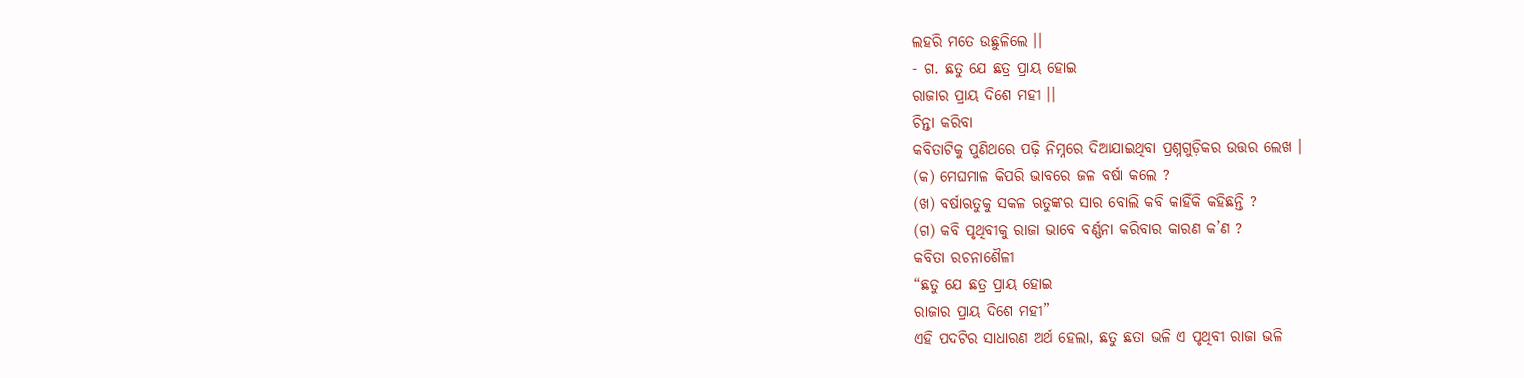ଲହରି ମତେ ଉଛୁଳିଲେ ।।
- ଗ. ଛତୁ ଯେ ଛତ୍ର ପ୍ରାୟ ହୋଇ
ରାଜାର ପ୍ରାୟ ଦିଶେ ମହୀ ।।
ଚିନ୍ତା କରିବା
କବିତାଟିକୁ ପୁଣିଥରେ ପଢ଼ି ନିମ୍ନରେ ଦିଆଯାଇଥିବା ପ୍ରଶ୍ନଗୁଡ଼ିକର ଉତ୍ତର ଲେଖ ।
(କ) ମେଘମାଳ କିପରି ଭାବରେ ଜଳ ବର୍ଷା କଲେ ?
(ଖ) ବର୍ଷାଋତୁକୁ ସକଳ ଋତୁଙ୍କର ସାର ବୋଲି କବି କାହିଁକି କହିଛନ୍ତି ?
(ଗ) କବି ପୃଥିବୀକୁ ରାଜା ଭାବେ ବର୍ଣ୍ଣନା କରିବାର କାରଣ କ’ଣ ?
କବିତା ରଚନାଶୈଳୀ
“ଛତୁ ଯେ ଛତ୍ର ପ୍ରାୟ ହୋଇ
ରାଜାର ପ୍ରାୟ ଦିଶେ ମହୀ”
ଏହି ପଦଟିର ସାଧାରଣ ଅର୍ଥ ହେଲା, ଛତୁ ଛତା ଭଳି ଏ ପୃଥିବୀ ରାଜା ଭଳି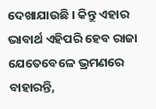ଦେଖାଯାଉଛି । କିନ୍ତୁ ଏହାର ଭାବାର୍ଥ ଏହିପରି ହେବ ରାଜା ଯେତେବେଳେ ଭ୍ରମଣରେ ବାହାରନ୍ତି,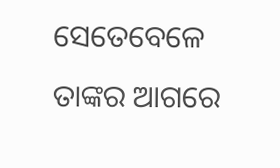ସେତେବେଳେ ତାଙ୍କର ଆଗରେ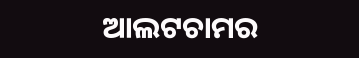ଆଲଟଚାମର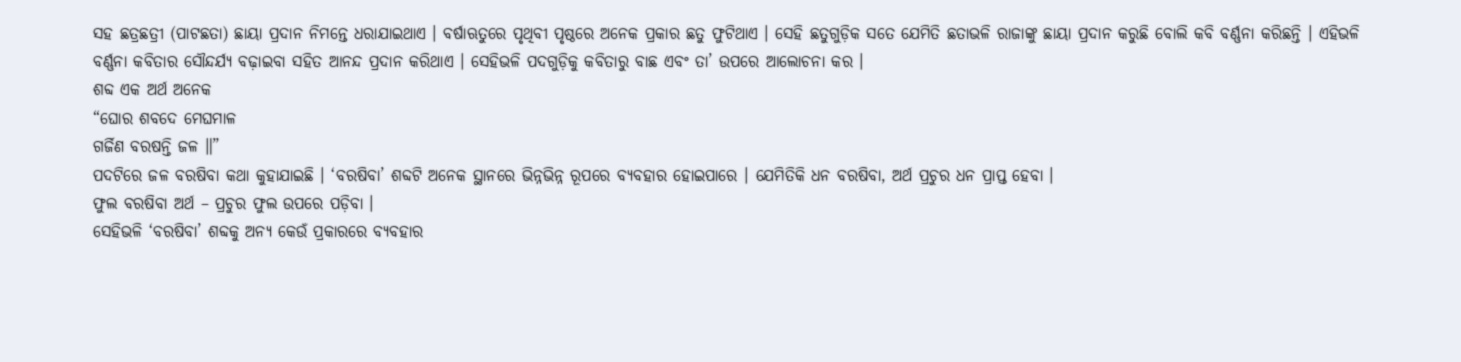ସହ ଛତ୍ରଛତ୍ରୀ (ପାଟଛତା) ଛାୟା ପ୍ରଦାନ ନିମନ୍ତେ ଧରାଯାଇଥାଏ । ବର୍ଷାଋତୁରେ ପୃଥିବୀ ପୃଷ୍ଠରେ ଅନେକ ପ୍ରକାର ଛତୁ ଫୁଟିଥାଏ । ସେହି ଛତୁଗୁଡ଼ିକ ସତେ ଯେମିତି ଛତାଭଳି ରାଜାଙ୍କୁ ଛାୟା ପ୍ରଦାନ କରୁଛି ବୋଲି କବି ବର୍ଣ୍ଣନା କରିଛନ୍ତି । ଏହିଭଳି ବର୍ଣ୍ଣନା କବିତାର ସୌନ୍ଦର୍ଯ୍ୟ ବଢ଼ାଇବା ସହିତ ଆନନ୍ଦ ପ୍ରଦାନ କରିଥାଏ । ସେହିଭଳି ପଦଗୁଡ଼ିକୁ କବିତାରୁ ବାଛ ଏବଂ ତା’ ଉପରେ ଆଲୋଚନା କର ।
ଶବ୍ଦ ଏକ ଅର୍ଥ ଅନେକ
“ଘୋର ଶବଦେ ମେଘମାଳ
ଗର୍ଜିଣ ବରଷନ୍ତି ଜଳ ॥”
ପଦଟିରେ ଜଳ ବରଷିବା କଥା କୁହାଯାଇଛି । ‘ବରଷିବା’ ଶବ୍ଦଟି ଅନେକ ସ୍ଥାନରେ ଭିନ୍ନଭିନ୍ନ ରୂପରେ ବ୍ୟବହାର ହୋଇପାରେ । ଯେମିତିକି ଧନ ବରଷିବା, ଅର୍ଥ ପ୍ରଚୁର ଧନ ପ୍ରାପ୍ତ ହେବା ।
ଫୁଲ ବରଷିବା ଅର୍ଥ – ପ୍ରଚୁର ଫୁଲ ଉପରେ ପଡ଼ିବା ।
ସେହିଭଳି ‘ବରଷିବା’ ଶବ୍ଦକୁ ଅନ୍ୟ କେଉଁ ପ୍ରକାରରେ ବ୍ୟବହାର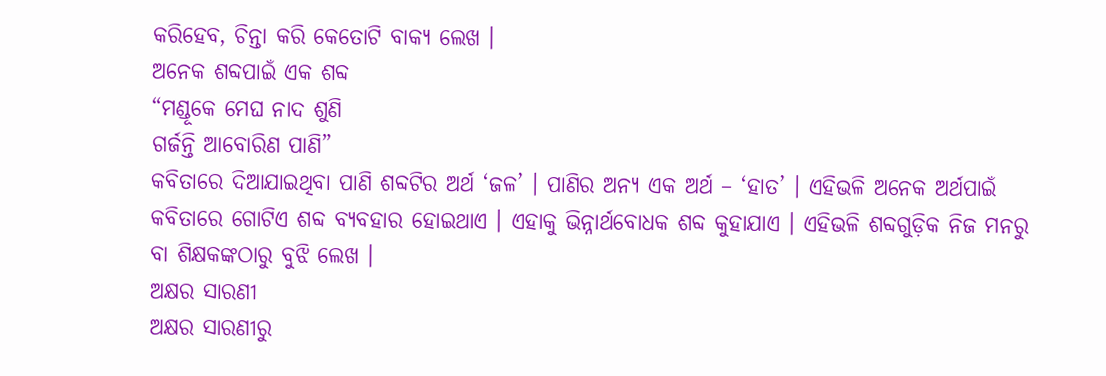କରିହେବ, ଚିନ୍ତା କରି କେତୋଟି ବାକ୍ୟ ଲେଖ ।
ଅନେକ ଶବ୍ଦପାଇଁ ଏକ ଶବ୍ଦ
“ମଣ୍ଡୂକେ ମେଘ ନାଦ ଶୁଣି
ଗର୍ଜନ୍ତି ଆବୋରିଣ ପାଣି”
କବିତାରେ ଦିଆଯାଇଥିବା ପାଣି ଶବ୍ଦଟିର ଅର୍ଥ ‘ଜଳ’ । ପାଣିର ଅନ୍ୟ ଏକ ଅର୍ଥ – ‘ହାତ’ । ଏହିଭଳି ଅନେକ ଅର୍ଥପାଇଁ କବିତାରେ ଗୋଟିଏ ଶବ୍ଦ ବ୍ୟବହାର ହୋଇଥାଏ । ଏହାକୁ ଭିନ୍ନାର୍ଥବୋଧକ ଶବ୍ଦ କୁହାଯାଏ । ଏହିଭଳି ଶବ୍ଦଗୁଡ଼ିକ ନିଜ ମନରୁ ବା ଶିକ୍ଷକଙ୍କଠାରୁ ବୁଝି ଲେଖ ।
ଅକ୍ଷର ସାରଣୀ
ଅକ୍ଷର ସାରଣୀରୁ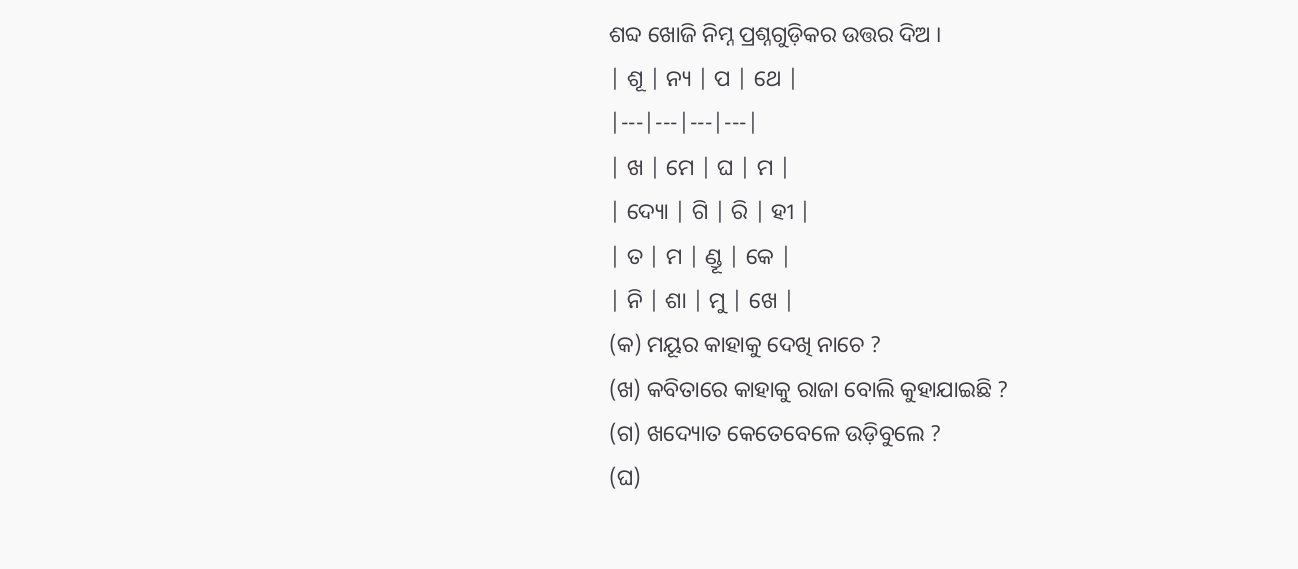ଶବ୍ଦ ଖୋଜି ନିମ୍ନ ପ୍ରଶ୍ନଗୁଡ଼ିକର ଉତ୍ତର ଦିଅ ।
| ଶୂ | ନ୍ୟ | ପ | ଥେ |
|---|---|---|---|
| ଖ | ମେ | ଘ | ମ |
| ଦ୍ୟୋ | ଗି | ରି | ହୀ |
| ତ | ମ | ଣ୍ଡୂ | କେ |
| ନି | ଶା | ମୁ | ଖେ |
(କ) ମୟୂର କାହାକୁ ଦେଖି ନାଚେ ?
(ଖ) କବିତାରେ କାହାକୁ ରାଜା ବୋଲି କୁହାଯାଇଛି ?
(ଗ) ଖଦ୍ୟୋତ କେତେବେଳେ ଉଡ଼ିବୁଲେ ?
(ଘ)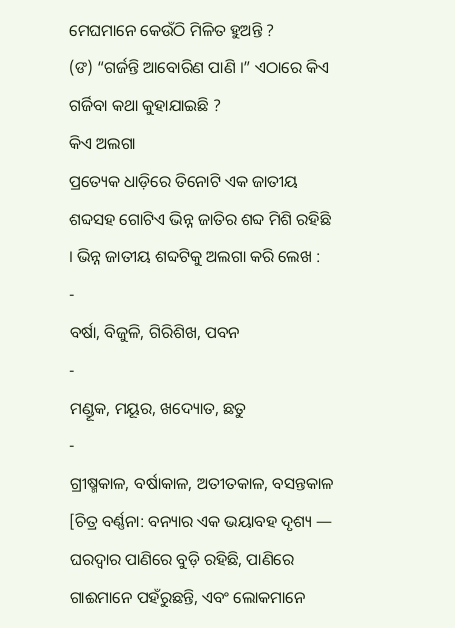ମେଘମାନେ କେଉଁଠି ମିଳିତ ହୁଅନ୍ତି ?
(ଙ) “ଗର୍ଜନ୍ତି ଆବୋରିଣ ପାଣି ।” ଏଠାରେ କିଏ ଗର୍ଜିବା କଥା କୁହାଯାଇଛି ?
କିଏ ଅଲଗା
ପ୍ରତ୍ୟେକ ଧାଡ଼ିରେ ତିନୋଟି ଏକ ଜାତୀୟ ଶବ୍ଦସହ ଗୋଟିଏ ଭିନ୍ନ ଜାତିର ଶବ୍ଦ ମିଶି ରହିଛି । ଭିନ୍ନ ଜାତୀୟ ଶବ୍ଦଟିକୁ ଅଲଗା କରି ଲେଖ :
-
ବର୍ଷା, ବିଜୁଳି, ଗିରିଶିଖ, ପବନ
-
ମଣ୍ଡୂକ, ମୟୂର, ଖଦ୍ୟୋତ, ଛତୁ
-
ଗ୍ରୀଷ୍ମକାଳ, ବର୍ଷାକାଳ, ଅତୀତକାଳ, ବସନ୍ତକାଳ
[ଚିତ୍ର ବର୍ଣ୍ଣନା: ବନ୍ୟାର ଏକ ଭୟାବହ ଦୃଶ୍ୟ — ଘରଦ୍ୱାର ପାଣିରେ ବୁଡ଼ି ରହିଛି, ପାଣିରେ ଗାଈମାନେ ପହଁରୁଛନ୍ତି, ଏବଂ ଲୋକମାନେ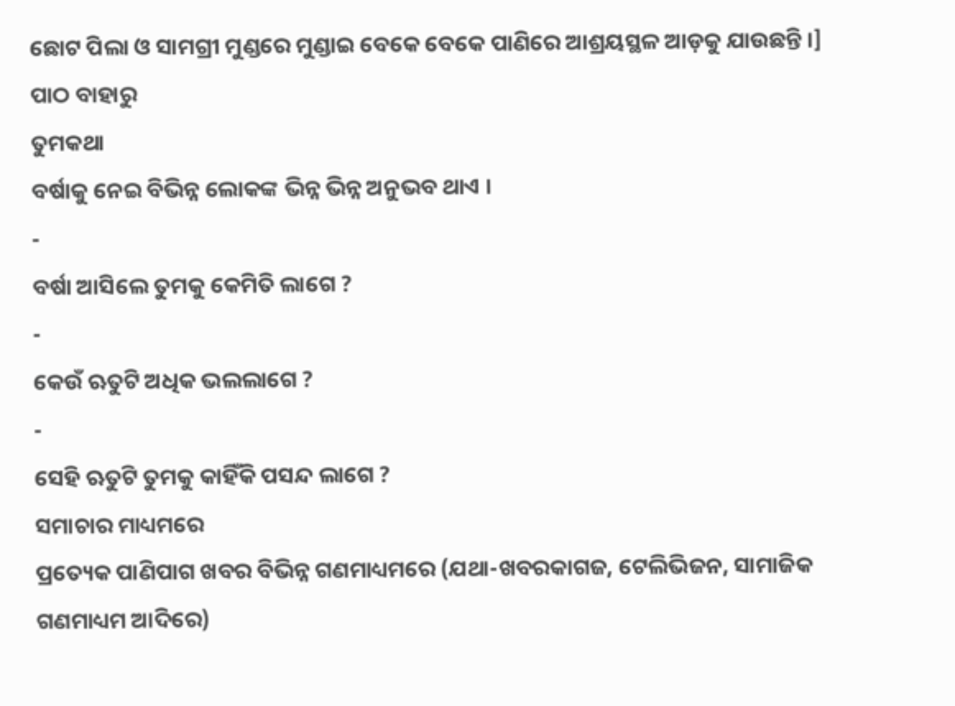ଛୋଟ ପିଲା ଓ ସାମଗ୍ରୀ ମୁଣ୍ଡରେ ମୁଣ୍ଡାଇ ବେକେ ବେକେ ପାଣିରେ ଆଶ୍ରୟସ୍ଥଳ ଆଡ଼କୁ ଯାଉଛନ୍ତି ।]
ପାଠ ବାହାରୁ
ତୁମକଥା
ବର୍ଷାକୁ ନେଇ ବିଭିନ୍ନ ଲୋକଙ୍କ ଭିନ୍ନ ଭିନ୍ନ ଅନୁଭବ ଥାଏ ।
-
ବର୍ଷା ଆସିଲେ ତୁମକୁ କେମିତି ଲାଗେ ?
-
କେଉଁ ଋତୁଟି ଅଧିକ ଭଲଲାଗେ ?
-
ସେହି ଋତୁଟି ତୁମକୁ କାହିଁକି ପସନ୍ଦ ଲାଗେ ?
ସମାଚାର ମାଧ୍ୟମରେ
ପ୍ରତ୍ୟେକ ପାଣିପାଗ ଖବର ବିଭିନ୍ନ ଗଣମାଧ୍ୟମରେ (ଯଥା-ଖବରକାଗଜ, ଟେଲିଭିଜନ, ସାମାଜିକ ଗଣମାଧ୍ୟମ ଆଦିରେ)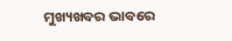ମୁଖ୍ୟଖବର ଭାବରେ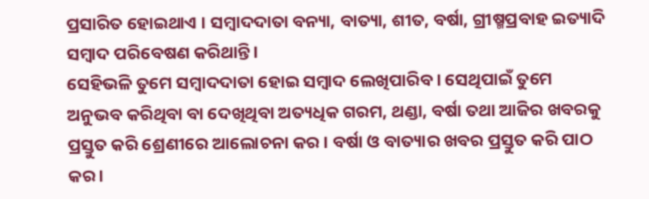ପ୍ରସାରିତ ହୋଇଥାଏ । ସମ୍ବାଦଦାତା ବନ୍ୟା, ବାତ୍ୟା, ଶୀତ, ବର୍ଷା, ଗ୍ରୀଷ୍ମପ୍ରବାହ ଇତ୍ୟାଦି ସମ୍ବାଦ ପରିବେଷଣ କରିଥାନ୍ତି ।
ସେହିଭଳି ତୁମେ ସମ୍ବାଦଦାତା ହୋଇ ସମ୍ବାଦ ଲେଖିପାରିବ । ସେଥିପାଇଁ ତୁମେ ଅନୁଭବ କରିଥିବା ବା ଦେଖିଥିବା ଅତ୍ୟଧିକ ଗରମ, ଥଣ୍ଡା, ବର୍ଷା ତଥା ଆଜିର ଖବରକୁ ପ୍ରସ୍ତୁତ କରି ଶ୍ରେଣୀରେ ଆଲୋଚନା କର । ବର୍ଷା ଓ ବାତ୍ୟାର ଖବର ପ୍ରସ୍ତୁତ କରି ପାଠ କର ।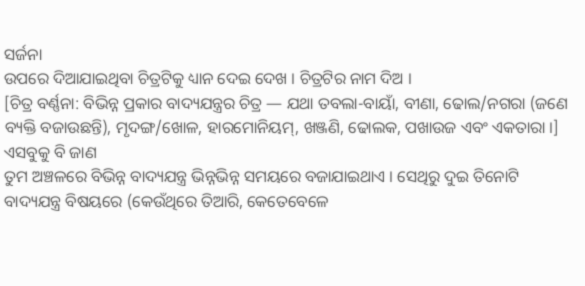ସର୍ଜନା
ଉପରେ ଦିଆଯାଇଥିବା ଚିତ୍ରଟିକୁ ଧ୍ୟାନ ଦେଇ ଦେଖ । ଚିତ୍ରଟିର ନାମ ଦିଅ ।
[ଚିତ୍ର ବର୍ଣ୍ଣନା: ବିଭିନ୍ନ ପ୍ରକାର ବାଦ୍ୟଯନ୍ତ୍ରର ଚିତ୍ର — ଯଥା ତବଲା-ବାୟାଁ, ବୀଣା, ଢୋଲ/ନଗରା (ଜଣେ ବ୍ୟକ୍ତି ବଜାଉଛନ୍ତି), ମୃଦଙ୍ଗ/ଖୋଳ, ହାରମୋନିୟମ୍, ଖଞ୍ଜଣି, ଢୋଲକ, ପଖାଉଜ ଏବଂ ଏକତାରା ।]
ଏସବୁକୁ ବି ଜାଣ
ତୁମ ଅଞ୍ଚଳରେ ବିଭିନ୍ନ ବାଦ୍ୟଯନ୍ତ୍ର ଭିନ୍ନଭିନ୍ନ ସମୟରେ ବଜାଯାଇଥାଏ । ସେଥିରୁ ଦୁଇ ତିନୋଟି ବାଦ୍ୟଯନ୍ତ୍ର ବିଷୟରେ (କେଉଁଥିରେ ତିଆରି, କେତେବେଳେ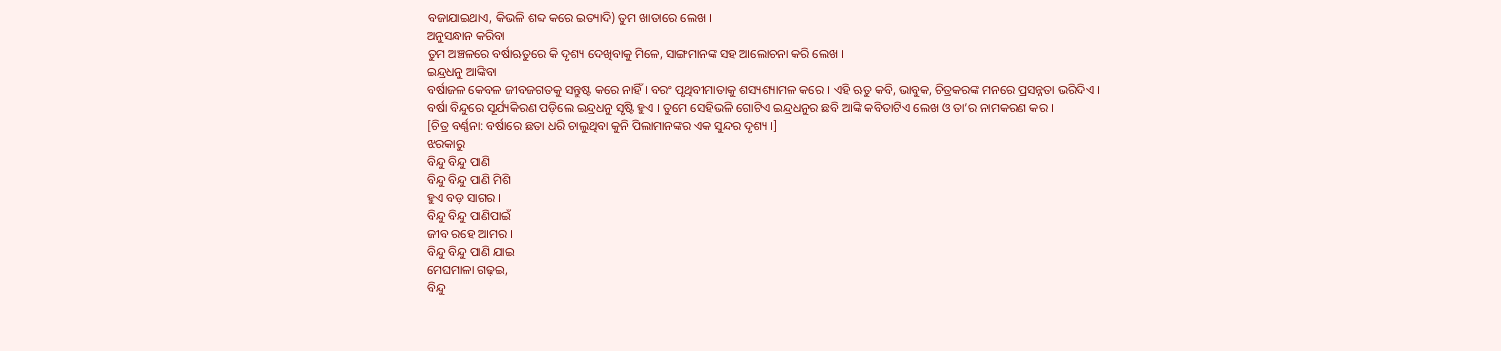ବଜାଯାଇଥାଏ, କିଭଳି ଶବ୍ଦ କରେ ଇତ୍ୟାଦି) ତୁମ ଖାତାରେ ଲେଖ ।
ଅନୁସନ୍ଧାନ କରିବା
ତୁମ ଅଞ୍ଚଳରେ ବର୍ଷାଋତୁରେ କି ଦୃଶ୍ୟ ଦେଖିବାକୁ ମିଳେ, ସାଙ୍ଗମାନଙ୍କ ସହ ଆଲୋଚନା କରି ଲେଖ ।
ଇନ୍ଦ୍ରଧନୁ ଆଙ୍କିବା
ବର୍ଷାଜଳ କେବଳ ଜୀବଜଗତକୁ ସନ୍ତୁଷ୍ଟ କରେ ନାହିଁ । ବରଂ ପୃଥିବୀମାତାକୁ ଶସ୍ୟଶ୍ୟାମଳ କରେ । ଏହି ଋତୁ କବି, ଭାବୁକ, ଚିତ୍ରକରଙ୍କ ମନରେ ପ୍ରସନ୍ନତା ଭରିଦିଏ ।
ବର୍ଷା ବିନ୍ଦୁରେ ସୂର୍ଯ୍ୟକିରଣ ପଡ଼ିଲେ ଇନ୍ଦ୍ରଧନୁ ସୃଷ୍ଟି ହୁଏ । ତୁମେ ସେହିଭଳି ଗୋଟିଏ ଇନ୍ଦ୍ରଧନୁର ଛବି ଆଙ୍କି କବିତାଟିଏ ଲେଖ ଓ ତା’ର ନାମକରଣ କର ।
[ଚିତ୍ର ବର୍ଣ୍ଣନା: ବର୍ଷାରେ ଛତା ଧରି ଚାଲୁଥିବା କୁନି ପିଲାମାନଙ୍କର ଏକ ସୁନ୍ଦର ଦୃଶ୍ୟ ।]
ଝରକାରୁ
ବିନ୍ଦୁ ବିନ୍ଦୁ ପାଣି
ବିନ୍ଦୁ ବିନ୍ଦୁ ପାଣି ମିଶି
ହୁଏ ବଡ଼ ସାଗର ।
ବିନ୍ଦୁ ବିନ୍ଦୁ ପାଣିପାଇଁ
ଜୀବ ରହେ ଆମର ।
ବିନ୍ଦୁ ବିନ୍ଦୁ ପାଣି ଯାଇ
ମେଘମାଳା ଗଢ଼ଇ,
ବିନ୍ଦୁ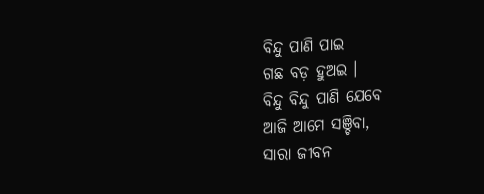ବିନ୍ଦୁ ପାଣି ପାଇ
ଗଛ ବଡ଼ ହୁଅଇ ।
ବିନ୍ଦୁ ବିନ୍ଦୁ ପାଣି ଯେବେ
ଆଜି ଆମେ ସଞ୍ଚିବା,
ସାରା ଜୀବନ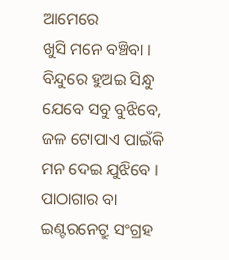ଆମେରେ
ଖୁସି ମନେ ବଞ୍ଚିବା ।
ବିନ୍ଦୁରେ ହୁଅଇ ସିନ୍ଧୁ
ଯେବେ ସବୁ ବୁଝିବେ,
ଜଳ ଟୋପାଏ ପାଇଁକି
ମନ ଦେଇ ଯୁଝିବେ ।
ପାଠାଗାର ବା ଇଣ୍ଟରନେଟ୍ରୁ ସଂଗ୍ରହ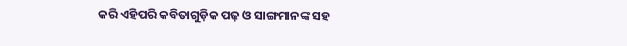କରି ଏହିପରି କବିତାଗୁଡ଼ିକ ପଢ଼ ଓ ସାଙ୍ଗମାନଙ୍କ ସହ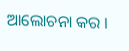ଆଲୋଚନା କର ।